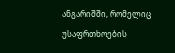ანგარიშში, რომელიც
უსაფრთხოების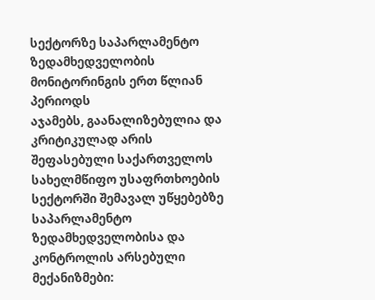სექტორზე საპარლამენტო ზედამხედველობის მონიტორინგის ერთ წლიან პერიოდს
აჯამებს, გაანალიზებულია და კრიტიკულად არის შეფასებული საქართველოს სახელმწიფო უსაფრთხოების
სექტორში შემავალ უწყებებზე საპარლამენტო ზედამხედველობისა და კონტროლის არსებული მექანიზმები: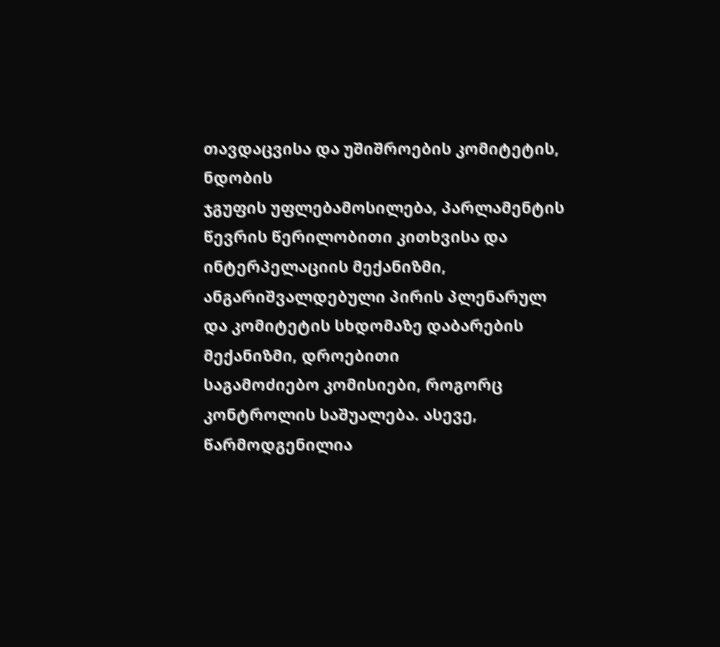თავდაცვისა და უშიშროების კომიტეტის, ნდობის
ჯგუფის უფლებამოსილება, პარლამენტის წევრის წერილობითი კითხვისა და ინტერპელაციის მექანიზმი,
ანგარიშვალდებული პირის პლენარულ და კომიტეტის სხდომაზე დაბარების მექანიზმი, დროებითი
საგამოძიებო კომისიები, როგორც კონტროლის საშუალება. ასევე, წარმოდგენილია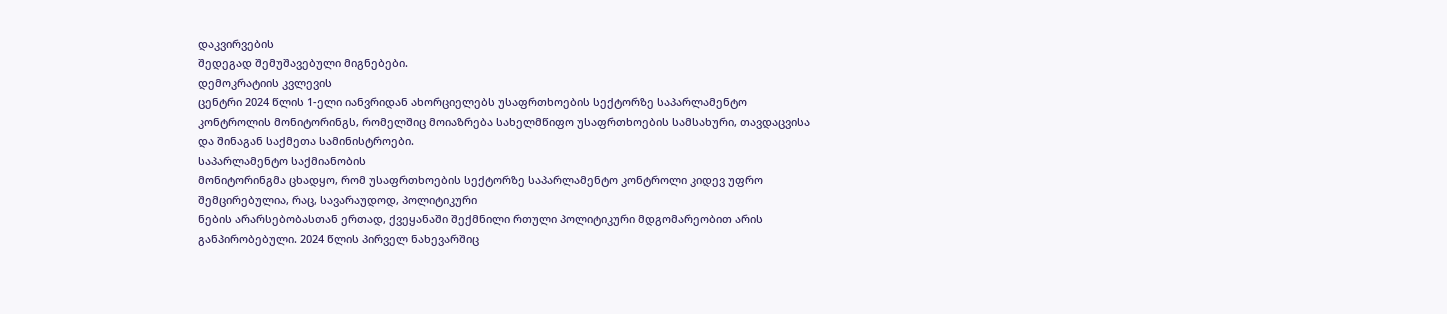დაკვირვების
შედეგად შემუშავებული მიგნებები.
დემოკრატიის კვლევის
ცენტრი 2024 წლის 1-ელი იანვრიდან ახორციელებს უსაფრთხოების სექტორზე საპარლამენტო
კონტროლის მონიტორინგს, რომელშიც მოიაზრება სახელმწიფო უსაფრთხოების სამსახური, თავდაცვისა
და შინაგან საქმეთა სამინისტროები.
საპარლამენტო საქმიანობის
მონიტორინგმა ცხადყო, რომ უსაფრთხოების სექტორზე საპარლამენტო კონტროლი კიდევ უფრო
შემცირებულია, რაც, სავარაუდოდ, პოლიტიკური
ნების არარსებობასთან ერთად, ქვეყანაში შექმნილი რთული პოლიტიკური მდგომარეობით არის
განპირობებული. 2024 წლის პირველ ნახევარშიც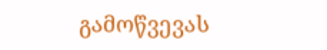გამოწვევას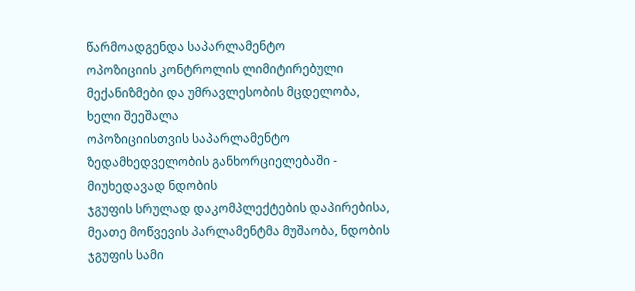წარმოადგენდა საპარლამენტო
ოპოზიციის კონტროლის ლიმიტირებული მექანიზმები და უმრავლესობის მცდელობა, ხელი შეეშალა
ოპოზიციისთვის საპარლამენტო ზედამხედველობის განხორციელებაში - მიუხედავად ნდობის
ჯგუფის სრულად დაკომპლექტების დაპირებისა, მეათე მოწვევის პარლამენტმა მუშაობა, ნდობის
ჯგუფის სამი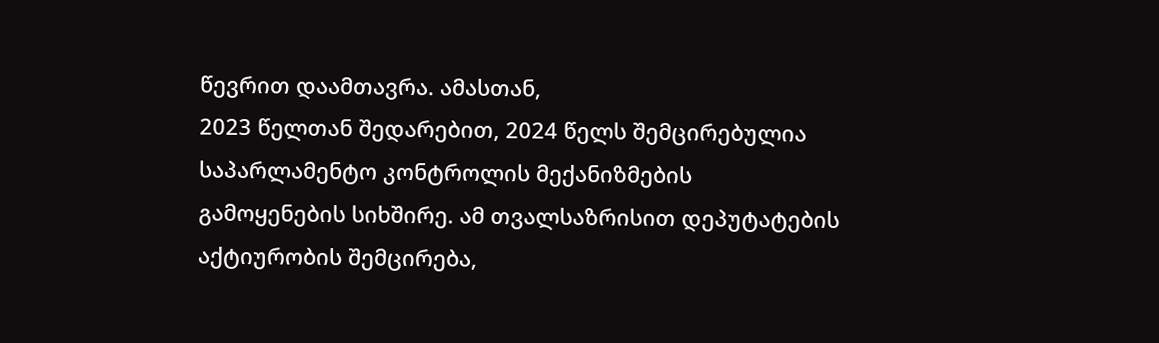წევრით დაამთავრა. ამასთან,
2023 წელთან შედარებით, 2024 წელს შემცირებულია საპარლამენტო კონტროლის მექანიზმების
გამოყენების სიხშირე. ამ თვალსაზრისით დეპუტატების აქტიურობის შემცირება,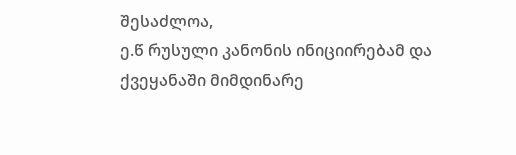შესაძლოა,
ე.წ რუსული კანონის ინიციირებამ და ქვეყანაში მიმდინარე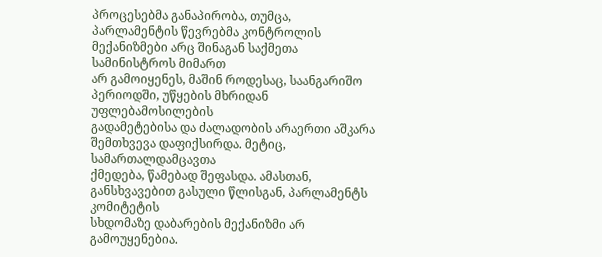პროცესებმა განაპირობა, თუმცა,
პარლამენტის წევრებმა კონტროლის მექანიზმები არც შინაგან საქმეთა სამინისტროს მიმართ
არ გამოიყენეს, მაშინ როდესაც, საანგარიშო პერიოდში, უწყების მხრიდან უფლებამოსილების
გადამეტებისა და ძალადობის არაერთი აშკარა შემთხვევა დაფიქსირდა. მეტიც, სამართალდამცავთა
ქმედება, წამებად შეფასდა. ამასთან, განსხვავებით გასული წლისგან, პარლამენტს კომიტეტის
სხდომაზე დაბარების მექანიზმი არ გამოუყენებია.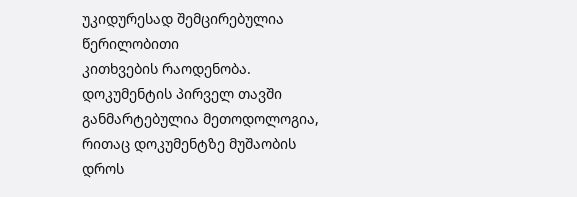უკიდურესად შემცირებულია წერილობითი
კითხვების რაოდენობა.
დოკუმენტის პირველ თავში განმარტებულია მეთოდოლოგია, რითაც დოკუმენტზე მუშაობის დროს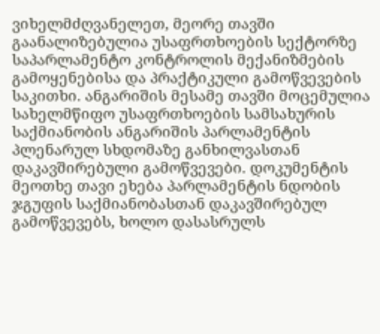ვიხელმძღვანელეთ, მეორე თავში გაანალიზებულია უსაფრთხოების სექტორზე საპარლამენტო კონტროლის მექანიზმების გამოყენებისა და პრაქტიკული გამოწვევების საკითხი. ანგარიშის მესამე თავში მოცემულია სახელმწიფო უსაფრთხოების სამსახურის საქმიანობის ანგარიშის პარლამენტის პლენარულ სხდომაზე განხილვასთან დაკავშირებული გამოწვევები. დოკუმენტის მეოთხე თავი ეხება პარლამენტის ნდობის ჯგუფის საქმიანობასთან დაკავშირებულ გამოწვევებს, ხოლო დასასრულს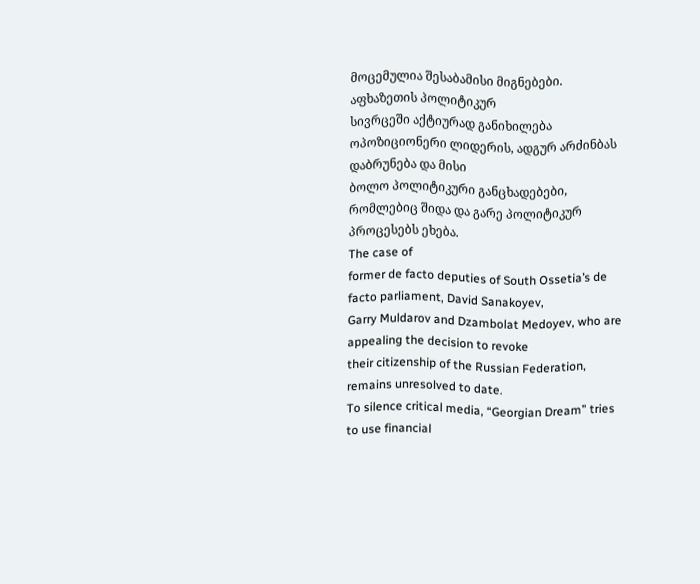მოცემულია შესაბამისი მიგნებები.
აფხაზეთის პოლიტიკურ
სივრცეში აქტიურად განიხილება ოპოზიციონერი ლიდერის, ადგურ არძინბას დაბრუნება და მისი
ბოლო პოლიტიკური განცხადებები, რომლებიც შიდა და გარე პოლიტიკურ პროცესებს ეხება.
The case of
former de facto deputies of South Ossetia’s de facto parliament, David Sanakoyev,
Garry Muldarov and Dzambolat Medoyev, who are appealing the decision to revoke
their citizenship of the Russian Federation, remains unresolved to date.
To silence critical media, “Georgian Dream” tries to use financial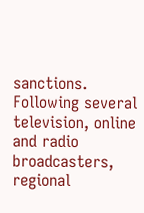sanctions. Following several television, online and radio broadcasters, regional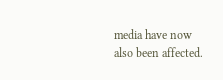media have now also been affected.